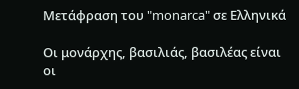Μετάφραση του "monarca" σε Ελληνικά

Οι μονάρχης, βασιλιάς, βασιλέας είναι οι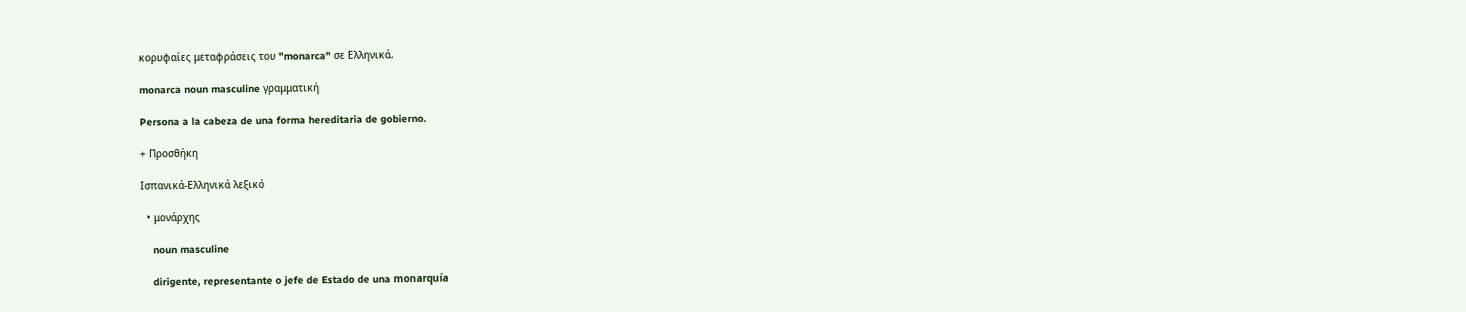κορυφαίες μεταφράσεις του "monarca" σε Ελληνικά.

monarca noun masculine γραμματική

Persona a la cabeza de una forma hereditaria de gobierno.

+ Προσθήκη

Ισπανικά-Ελληνικά λεξικό

  • μονάρχης

    noun masculine

    dirigente, representante o jefe de Estado de una monarquía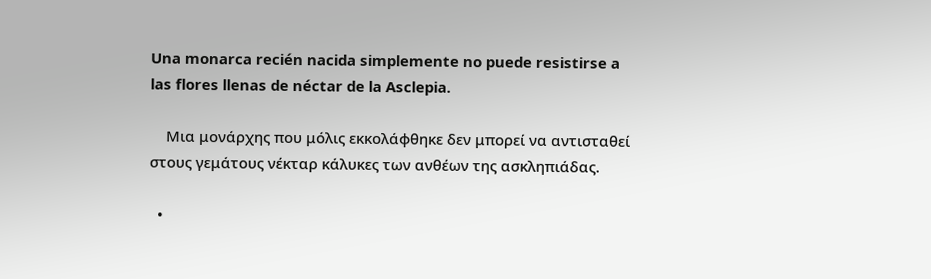Una monarca recién nacida simplemente no puede resistirse a las flores llenas de néctar de la Asclepia.

    Μια μονάρχης που μόλις εκκολάφθηκε δεν μπορεί να αντισταθεί στους γεμάτους νέκταρ κάλυκες των ανθέων της ασκληπιάδας.

  •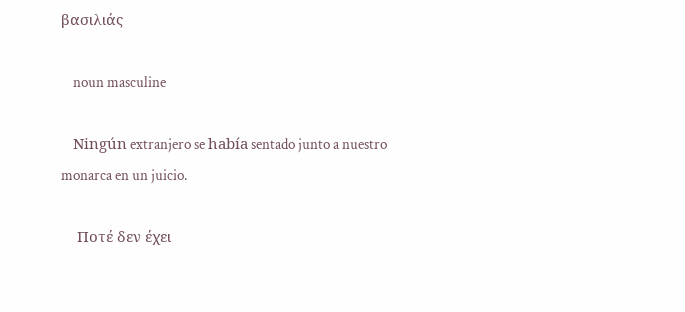βασιλιάς

    noun masculine

    Ningún extranjero se había sentado junto a nuestro monarca en un juicio.

    Ποτέ δεν έχει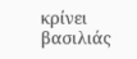κρίνει βασιλιάς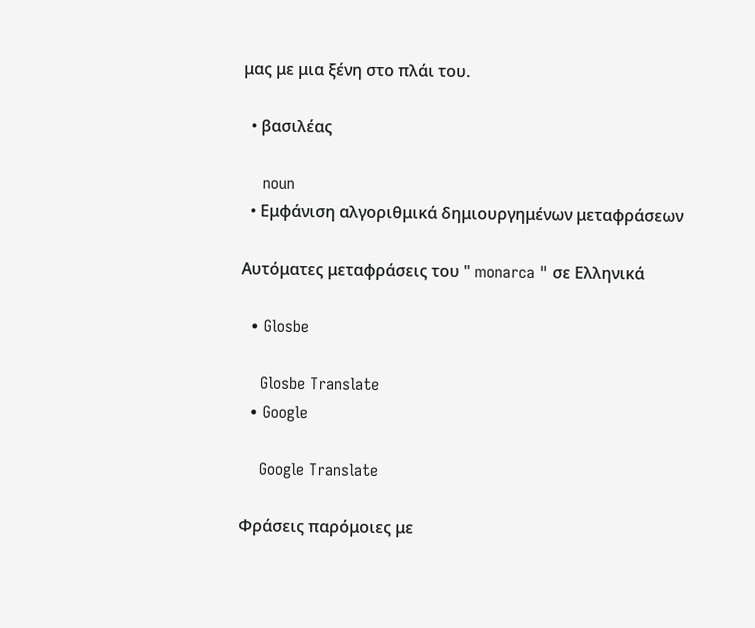μας με μια ξένη στο πλάι του.

  • βασιλέας

    noun
  • Εμφάνιση αλγοριθμικά δημιουργημένων μεταφράσεων

Αυτόματες μεταφράσεις του " monarca " σε Ελληνικά

  • Glosbe

    Glosbe Translate
  • Google

    Google Translate

Φράσεις παρόμοιες με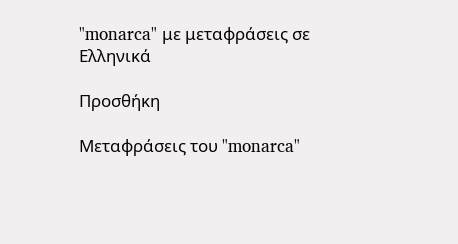"monarca" με μεταφράσεις σε Ελληνικά

Προσθήκη

Μεταφράσεις του "monarca"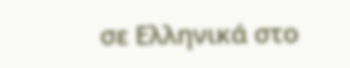σε Ελληνικά στο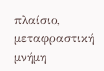πλαίσιο, μεταφραστική μνήμη